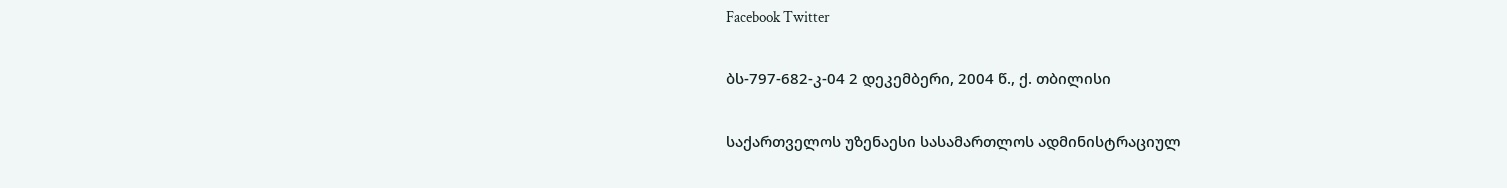Facebook Twitter

ბს-797-682-კ-04 2 დეკემბერი, 2004 წ., ქ. თბილისი

საქართველოს უზენაესი სასამართლოს ადმინისტრაციულ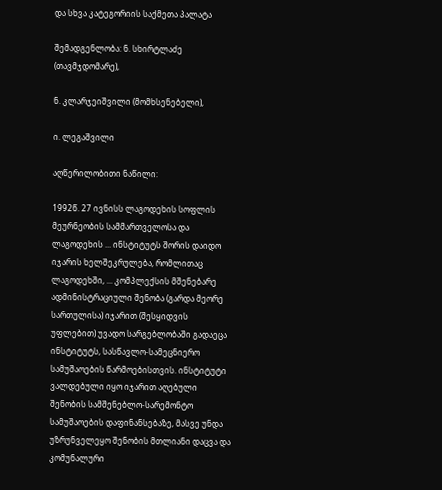და სხვა კატეგორიის საქმეთა პალატა

შემადგენლობა: ნ. სხირტლაძე (თავმჯდომარე),

ნ. კლარჯეიშვილი (მომხსენებელი),

ი. ლეგაშვილი

აღწერილობითი ნაწილი:

1992წ. 27 ივნისს ლაგოდეხის სოფლის მეურნეობის სამმართველოსა და ლაგოდეხის ... ინსტიტუტს შორის დაიდო იჯარის ხელშეკრულება, რომლითაც ლაგოდეხში, ... კომპლექსის მშენებარე ადმინისტრაციული შენობა (გარდა მეორე სართულისა) იჯარით (შესყიდვის უფლებით) უვადო სარგებლობაში გადაეცა ინსტიტუტს, სასწავლო-სამეცნიერო სამუშაოების წარმოებისთვის. ინსტიტუტი ვალდებული იყო იჯარით აღებული შენობის სამშენებლო-სარემონტო სამუშაოების დაფინანსებაზე, მასვე უნდა უზრუნველეყო შენობის მთლიანი დაცვა და კომუნალური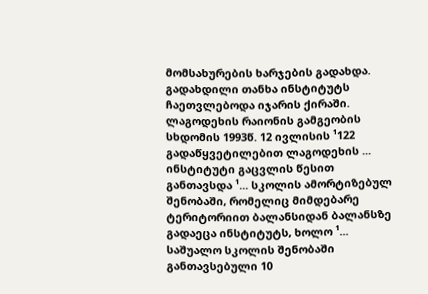მომსახურების ხარჯების გადახდა. გადახდილი თანხა ინსტიტუტს ჩაეთვლებოდა იჯარის ქირაში. ლაგოდეხის რაიონის გამგეობის სხდომის 1993წ. 12 ივლისის ¹122 გადაწყვეტილებით ლაგოდეხის ... ინსტიტუტი გაცვლის წესით განთავსდა ¹... სკოლის ამორტიზებულ შენობაში, რომელიც მიმდებარე ტერიტორიით ბალანსიდან ბალანსზე გადაეცა ინსტიტუტს, ხოლო ¹... საშუალო სკოლის შენობაში განთავსებული 10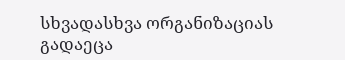სხვადასხვა ორგანიზაციას გადაეცა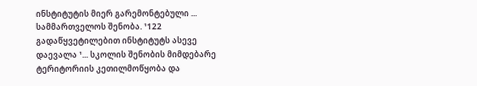ინსტიტუტის მიერ გარემონტებული ... სამმართველოს შენობა. ¹122 გადაწყვეტილებით ინსტიტუტს ასევე დაევალა ¹... სკოლის შენობის მიმდებარე ტერიტორიის კეთილმოწყობა და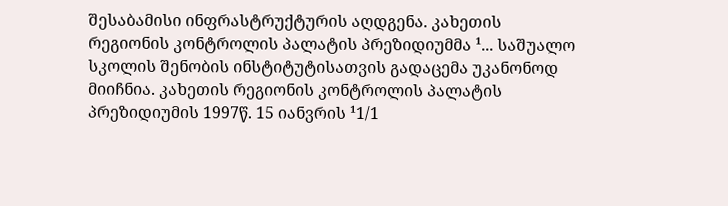შესაბამისი ინფრასტრუქტურის აღდგენა. კახეთის რეგიონის კონტროლის პალატის პრეზიდიუმმა ¹... საშუალო სკოლის შენობის ინსტიტუტისათვის გადაცემა უკანონოდ მიიჩნია. კახეთის რეგიონის კონტროლის პალატის პრეზიდიუმის 1997წ. 15 იანვრის ¹1/1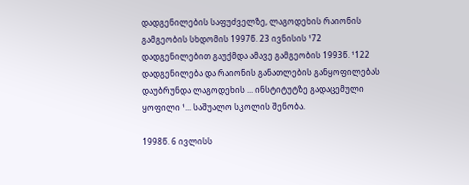დადგენილების საფუძველზე, ლაგოდეხის რაიონის გამგეობის სხდომის 1997წ. 23 ივნისის ¹72 დადგენილებით გაუქმდა ამავე გამგეობის 1993წ. ¹122 დადგენილება და რაიონის განათლების განყოფილებას დაუბრუნდა ლაგოდეხის ... ინსტიტუტზე გადაცემული ყოფილი ¹... საშუალო სკოლის შენობა.

1998წ. 6 ივლისს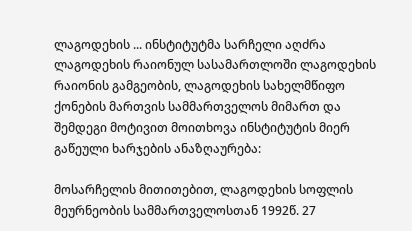ლაგოდეხის ... ინსტიტუტმა სარჩელი აღძრა ლაგოდეხის რაიონულ სასამართლოში ლაგოდეხის რაიონის გამგეობის, ლაგოდეხის სახელმწიფო ქონების მართვის სამმართველოს მიმართ და შემდეგი მოტივით მოითხოვა ინსტიტუტის მიერ გაწეული ხარჯების ანაზღაურება:

მოსარჩელის მითითებით, ლაგოდეხის სოფლის მეურნეობის სამმართველოსთან 1992წ. 27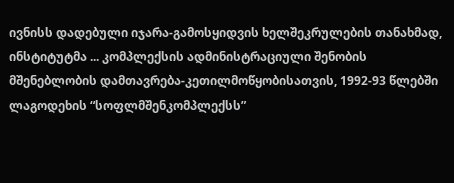ივნისს დადებული იჯარა-გამოსყიდვის ხელშეკრულების თანახმად, ინსტიტუტმა ... კომპლექსის ადმინისტრაციული შენობის მშენებლობის დამთავრება-კეთილმოწყობისათვის, 1992-93 წლებში ლაგოდეხის “სოფლმშენკომპლექსს”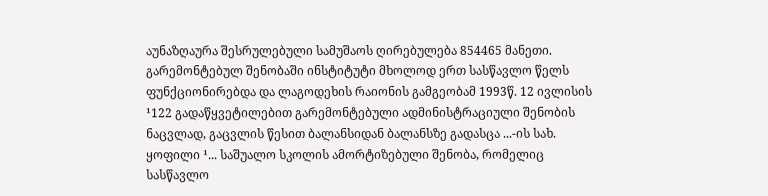აუნაზღაურა შესრულებული სამუშაოს ღირებულება 854465 მანეთი. გარემონტებულ შენობაში ინსტიტუტი მხოლოდ ერთ სასწავლო წელს ფუნქციონირებდა და ლაგოდეხის რაიონის გამგეობამ 1993წ. 12 ივლისის ¹122 გადაწყვეტილებით გარემონტებული ადმინისტრაციული შენობის ნაცვლად, გაცვლის წესით ბალანსიდან ბალანსზე გადასცა ...-ის სახ. ყოფილი ¹... საშუალო სკოლის ამორტიზებული შენობა, რომელიც სასწავლო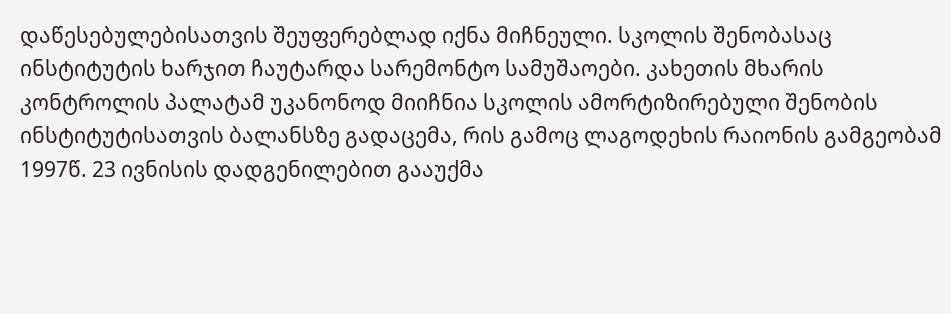დაწესებულებისათვის შეუფერებლად იქნა მიჩნეული. სკოლის შენობასაც ინსტიტუტის ხარჯით ჩაუტარდა სარემონტო სამუშაოები. კახეთის მხარის კონტროლის პალატამ უკანონოდ მიიჩნია სკოლის ამორტიზირებული შენობის ინსტიტუტისათვის ბალანსზე გადაცემა, რის გამოც ლაგოდეხის რაიონის გამგეობამ 1997წ. 23 ივნისის დადგენილებით გააუქმა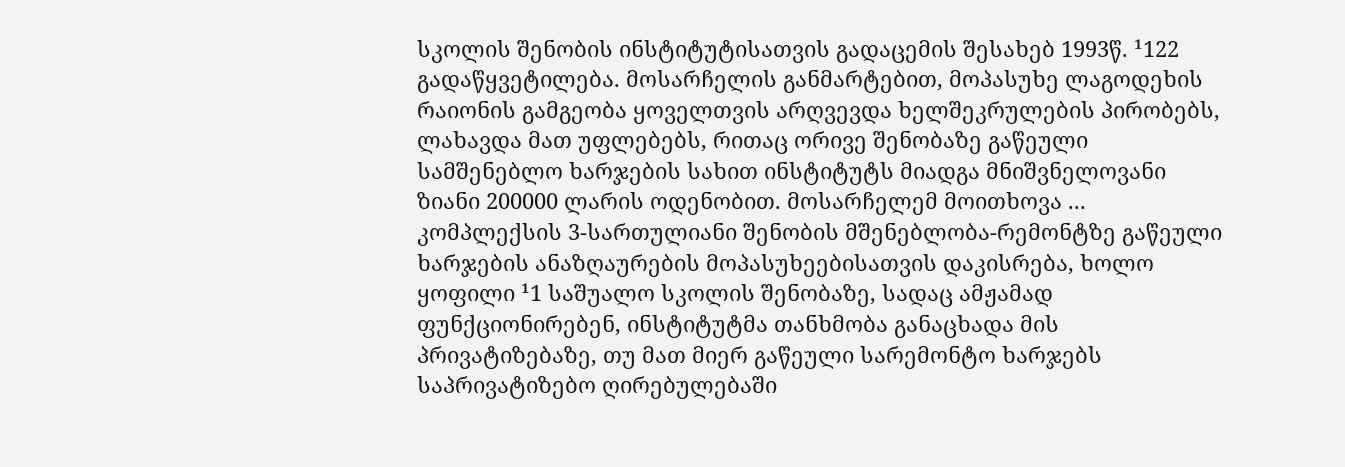სკოლის შენობის ინსტიტუტისათვის გადაცემის შესახებ 1993წ. ¹122 გადაწყვეტილება. მოსარჩელის განმარტებით, მოპასუხე ლაგოდეხის რაიონის გამგეობა ყოველთვის არღვევდა ხელშეკრულების პირობებს, ლახავდა მათ უფლებებს, რითაც ორივე შენობაზე გაწეული სამშენებლო ხარჯების სახით ინსტიტუტს მიადგა მნიშვნელოვანი ზიანი 200000 ლარის ოდენობით. მოსარჩელემ მოითხოვა ... კომპლექსის 3-სართულიანი შენობის მშენებლობა-რემონტზე გაწეული ხარჯების ანაზღაურების მოპასუხეებისათვის დაკისრება, ხოლო ყოფილი ¹1 საშუალო სკოლის შენობაზე, სადაც ამჟამად ფუნქციონირებენ, ინსტიტუტმა თანხმობა განაცხადა მის პრივატიზებაზე, თუ მათ მიერ გაწეული სარემონტო ხარჯებს საპრივატიზებო ღირებულებაში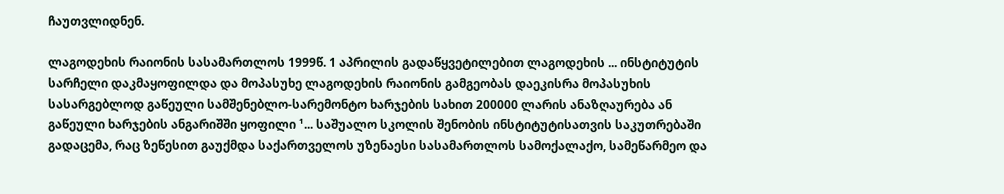ჩაუთვლიდნენ.

ლაგოდეხის რაიონის სასამართლოს 1999წ. 1 აპრილის გადაწყვეტილებით ლაგოდეხის ... ინსტიტუტის სარჩელი დაკმაყოფილდა და მოპასუხე ლაგოდეხის რაიონის გამგეობას დაეკისრა მოპასუხის სასარგებლოდ გაწეული სამშენებლო-სარემონტო ხარჯების სახით 200000 ლარის ანაზღაურება ან გაწეული ხარჯების ანგარიშში ყოფილი ¹... საშუალო სკოლის შენობის ინსტიტუტისათვის საკუთრებაში გადაცემა, რაც ზეწესით გაუქმდა საქართველოს უზენაესი სასამართლოს სამოქალაქო, სამეწარმეო და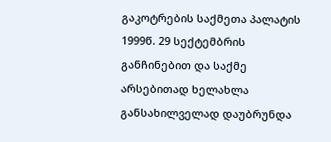გაკოტრების საქმეთა პალატის 1999წ. 29 სექტემბრის განჩინებით და საქმე არსებითად ხელახლა განსახილველად დაუბრუნდა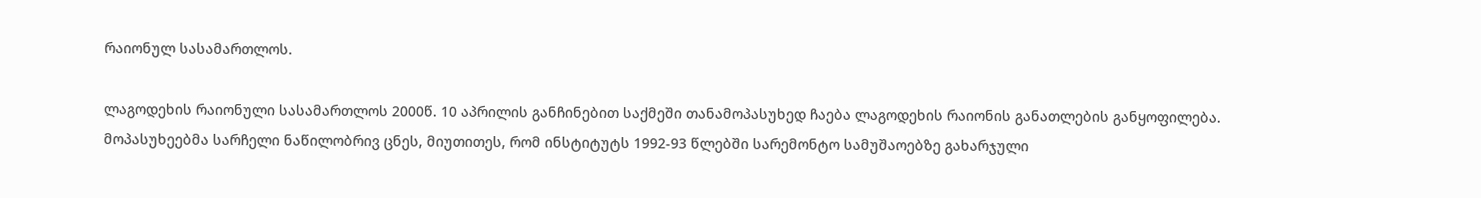რაიონულ სასამართლოს.

ლაგოდეხის რაიონული სასამართლოს 2000წ. 10 აპრილის განჩინებით საქმეში თანამოპასუხედ ჩაება ლაგოდეხის რაიონის განათლების განყოფილება. მოპასუხეებმა სარჩელი ნაწილობრივ ცნეს, მიუთითეს, რომ ინსტიტუტს 1992-93 წლებში სარემონტო სამუშაოებზე გახარჯული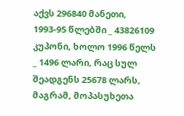აქვს 296840 მანეთი, 1993-95 წლებში _ 43826109 კუპონი, ხოლო 1996 წელს _ 1496 ლარი, რაც სულ შეადგენს 25678 ლარს, მაგრამ, მოპასუხეთა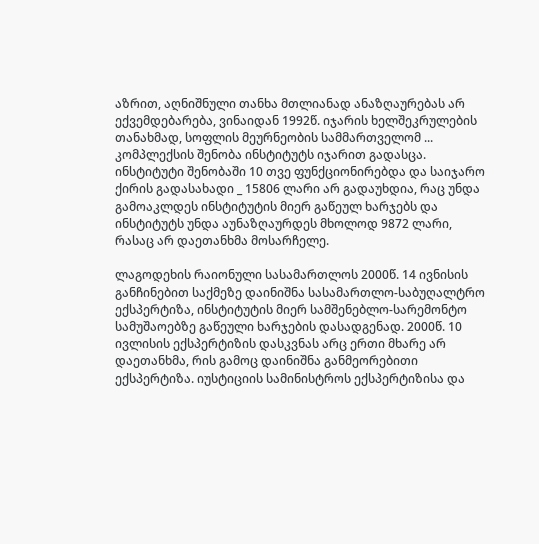აზრით, აღნიშნული თანხა მთლიანად ანაზღაურებას არ ექვემდებარება, ვინაიდან 1992წ. იჯარის ხელშეკრულების თანახმად, სოფლის მეურნეობის სამმართველომ ... კომპლექსის შენობა ინსტიტუტს იჯარით გადასცა. ინსტიტუტი შენობაში 10 თვე ფუნქციონირებდა და საიჯარო ქირის გადასახადი _ 15806 ლარი არ გადაუხდია, რაც უნდა გამოაკლდეს ინსტიტუტის მიერ გაწეულ ხარჯებს და ინსტიტუტს უნდა აუნაზღაურდეს მხოლოდ 9872 ლარი, რასაც არ დაეთანხმა მოსარჩელე.

ლაგოდეხის რაიონული სასამართლოს 2000წ. 14 ივნისის განჩინებით საქმეზე დაინიშნა სასამართლო-საბუღალტრო ექსპერტიზა, ინსტიტუტის მიერ სამშენებლო-სარემონტო სამუშაოებზე გაწეული ხარჯების დასადგენად. 2000წ. 10 ივლისის ექსპერტიზის დასკვნას არც ერთი მხარე არ დაეთანხმა, რის გამოც დაინიშნა განმეორებითი ექსპერტიზა. იუსტიციის სამინისტროს ექსპერტიზისა და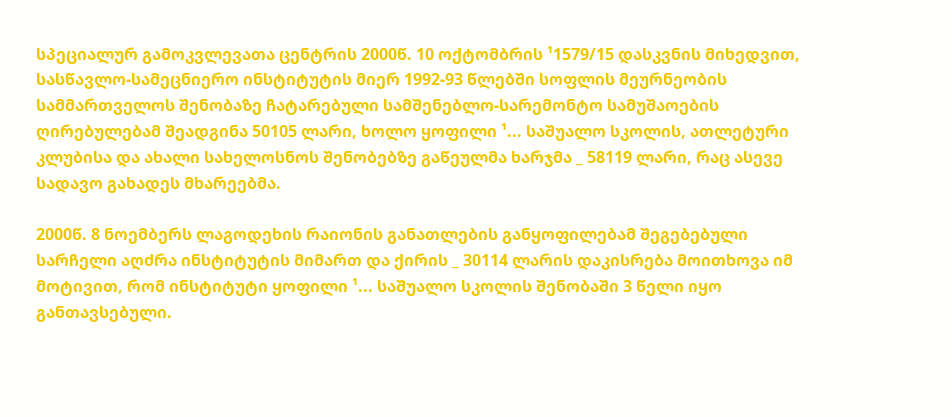სპეციალურ გამოკვლევათა ცენტრის 2000წ. 10 ოქტომბრის ¹1579/15 დასკვნის მიხედვით, სასწავლო-სამეცნიერო ინსტიტუტის მიერ 1992-93 წლებში სოფლის მეურნეობის სამმართველოს შენობაზე ჩატარებული სამშენებლო-სარემონტო სამუშაოების ღირებულებამ შეადგინა 50105 ლარი, ხოლო ყოფილი ¹... საშუალო სკოლის, ათლეტური კლუბისა და ახალი სახელოსნოს შენობებზე გაწეულმა ხარჯმა _ 58119 ლარი, რაც ასევე სადავო გახადეს მხარეებმა.

2000წ. 8 ნოემბერს ლაგოდეხის რაიონის განათლების განყოფილებამ შეგებებული სარჩელი აღძრა ინსტიტუტის მიმართ და ქირის _ 30114 ლარის დაკისრება მოითხოვა იმ მოტივით, რომ ინსტიტუტი ყოფილი ¹... საშუალო სკოლის შენობაში 3 წელი იყო განთავსებული.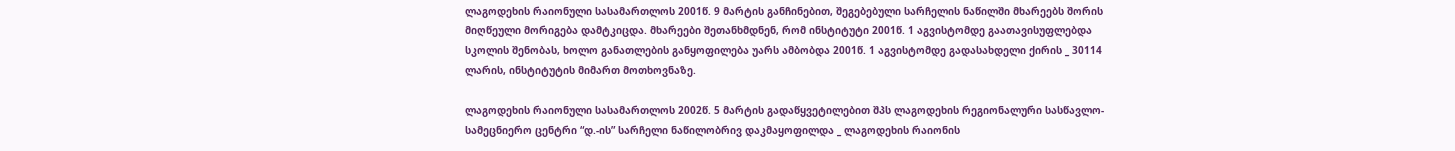ლაგოდეხის რაიონული სასამართლოს 2001წ. 9 მარტის განჩინებით, შეგებებული სარჩელის ნაწილში მხარეებს შორის მიღწეული მორიგება დამტკიცდა. მხარეები შეთანხმდნენ, რომ ინსტიტუტი 2001წ. 1 აგვისტომდე გაათავისუფლებდა სკოლის შენობას, ხოლო განათლების განყოფილება უარს ამბობდა 2001წ. 1 აგვისტომდე გადასახდელი ქირის _ 30114 ლარის, ინსტიტუტის მიმართ მოთხოვნაზე.

ლაგოდეხის რაიონული სასამართლოს 2002წ. 5 მარტის გადაწყვეტილებით შპს ლაგოდეხის რეგიონალური სასწავლო-სამეცნიერო ცენტრი “დ.-ის” სარჩელი ნაწილობრივ დაკმაყოფილდა _ ლაგოდეხის რაიონის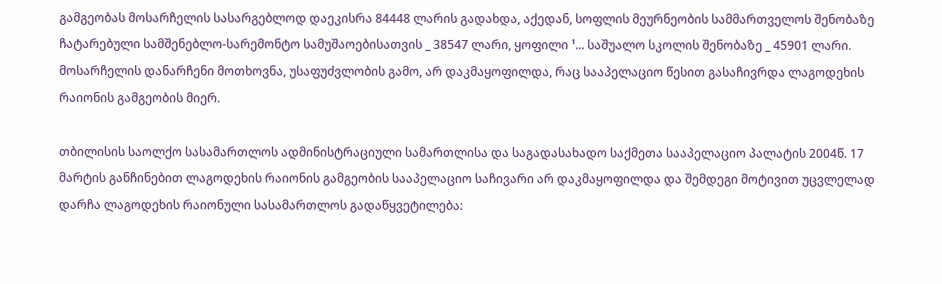გამგეობას მოსარჩელის სასარგებლოდ დაეკისრა 84448 ლარის გადახდა, აქედან, სოფლის მეურნეობის სამმართველოს შენობაზე ჩატარებული სამშენებლო-სარემონტო სამუშაოებისათვის _ 38547 ლარი, ყოფილი ¹... საშუალო სკოლის შენობაზე _ 45901 ლარი. მოსარჩელის დანარჩენი მოთხოვნა, უსაფუძვლობის გამო, არ დაკმაყოფილდა, რაც სააპელაციო წესით გასაჩივრდა ლაგოდეხის რაიონის გამგეობის მიერ.

თბილისის საოლქო სასამართლოს ადმინისტრაციული სამართლისა და საგადასახადო საქმეთა სააპელაციო პალატის 2004წ. 17 მარტის განჩინებით ლაგოდეხის რაიონის გამგეობის სააპელაციო საჩივარი არ დაკმაყოფილდა და შემდეგი მოტივით უცვლელად დარჩა ლაგოდეხის რაიონული სასამართლოს გადაწყვეტილება: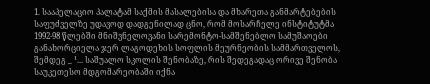1. სააპელაციო პალატამ საქმის მასალებისა და მხარეთა განმარტებების საფუძველზე უდავოდ დადგენილად ცნო, რომ მოსარჩელე ინსტიტუტმა 1992-98 წლებში მნიშვნელოვანი სარემონტო-სამშენებლო სამუშაოები განახორციელა ჯერ ლაგოდეხის სოფლის მეურნეობის სამმართველოს, შემდეგ _ ¹... საშუალო სკოლის შენობაზე, რის შედეგადაც ორივე შენობა საუკეთესო მდგომარეობაში იქნა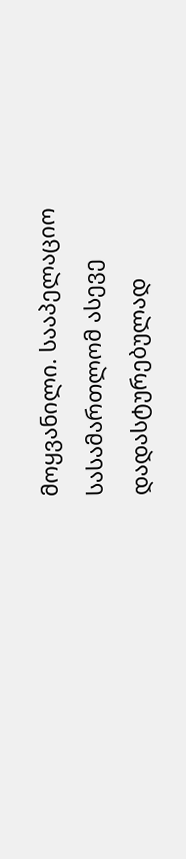მოყვანილი. სააპელაციო სასამართლომ ასევე დადასტურებულად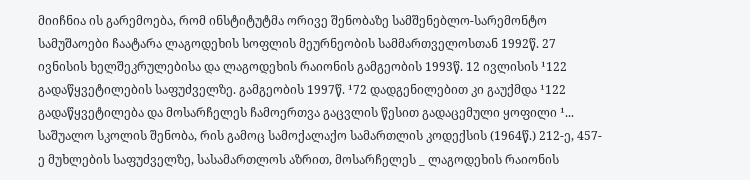მიიჩნია ის გარემოება, რომ ინსტიტუტმა ორივე შენობაზე სამშენებლო-სარემონტო სამუშაოები ჩაატარა ლაგოდეხის სოფლის მეურნეობის სამმართველოსთან 1992წ. 27 ივნისის ხელშეკრულებისა და ლაგოდეხის რაიონის გამგეობის 1993წ. 12 ივლისის ¹122 გადაწყვეტილების საფუძველზე. გამგეობის 1997წ. ¹72 დადგენილებით კი გაუქმდა ¹122 გადაწყვეტილება და მოსარჩელეს ჩამოერთვა გაცვლის წესით გადაცემული ყოფილი ¹... საშუალო სკოლის შენობა, რის გამოც სამოქალაქო სამართლის კოდექსის (1964წ.) 212-ე, 457-ე მუხლების საფუძველზე, სასამართლოს აზრით, მოსარჩელეს _ ლაგოდეხის რაიონის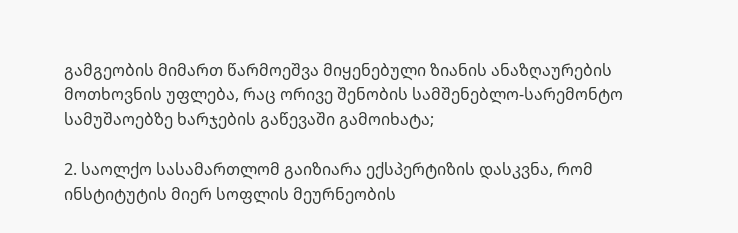გამგეობის მიმართ წარმოეშვა მიყენებული ზიანის ანაზღაურების მოთხოვნის უფლება, რაც ორივე შენობის სამშენებლო-სარემონტო სამუშაოებზე ხარჯების გაწევაში გამოიხატა;

2. საოლქო სასამართლომ გაიზიარა ექსპერტიზის დასკვნა, რომ ინსტიტუტის მიერ სოფლის მეურნეობის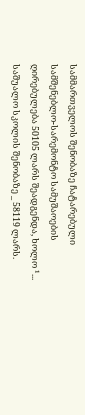სამმართველოს შენობაზე ჩატარებული სამშენებლო-სარემონტო სამუშაოების ღირებულება 50105 ლარს შეადგენდა, ხოლო ¹... საშუალო სკოლის შენობაზე _ 58119 ლარს.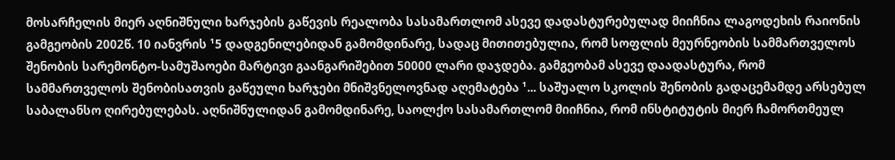მოსარჩელის მიერ აღნიშნული ხარჯების გაწევის რეალობა სასამართლომ ასევე დადასტურებულად მიიჩნია ლაგოდეხის რაიონის გამგეობის 2002წ. 10 იანვრის ¹5 დადგენილებიდან გამომდინარე, სადაც მითითებულია, რომ სოფლის მეურნეობის სამმართველოს შენობის სარემონტო-სამუშაოები მარტივი გაანგარიშებით 50000 ლარი დაჯდება. გამგეობამ ასევე დაადასტურა, რომ სამმართველოს შენობისათვის გაწეული ხარჯები მნიშვნელოვნად აღემატება ¹... საშუალო სკოლის შენობის გადაცემამდე არსებულ საბალანსო ღირებულებას. აღნიშნულიდან გამომდინარე, საოლქო სასამართლომ მიიჩნია, რომ ინსტიტუტის მიერ ჩამორთმეულ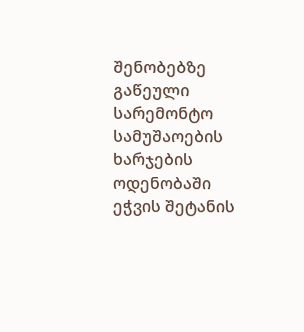შენობებზე გაწეული სარემონტო სამუშაოების ხარჯების ოდენობაში ეჭვის შეტანის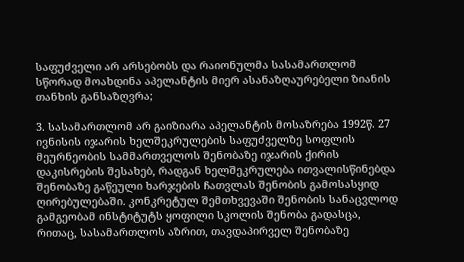საფუძველი არ არსებობს და რაიონულმა სასამართლომ სწორად მოახდინა აპელანტის მიერ ასანაზღაურებელი ზიანის თანხის განსაზღვრა;

3. სასამართლომ არ გაიზიარა აპელანტის მოსაზრება 1992წ. 27 ივნისის იჯარის ხელშეკრულების საფუძველზე სოფლის მეურნეობის სამმართველოს შენობაზე იჯარის ქირის დაკისრების შესახებ, რადგან ხელშეკრულება ითვალისწინებდა შენობაზე გაწეული ხარჯების ჩათვლას შენობის გამოსასყიდ ღირებულებაში. კონკრეტულ შემთხვევაში შენობის სანაცვლოდ გამგეობამ ინსტიტუტს ყოფილი სკოლის შენობა გადასცა, რითაც, სასამართლოს აზრით, თავდაპირველ შენობაზე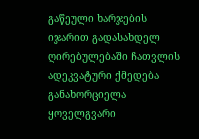გაწეული ხარჯების იჯარით გადასახდელ ღირებულებაში ჩათვლის ადეკვატური ქმედება განახორციელა ყოველგვარი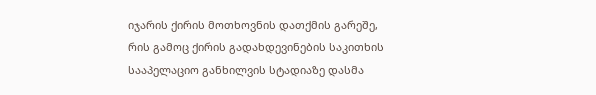იჯარის ქირის მოთხოვნის დათქმის გარეშე, რის გამოც ქირის გადახდევინების საკითხის სააპელაციო განხილვის სტადიაზე დასმა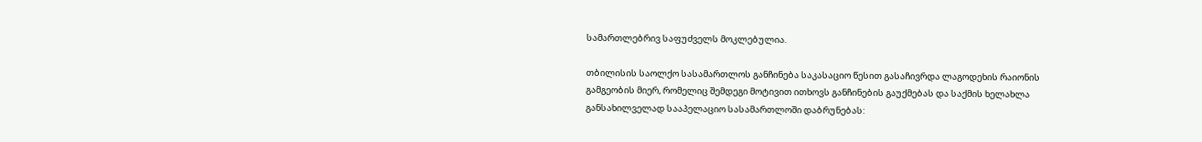სამართლებრივ საფუძველს მოკლებულია.

თბილისის საოლქო სასამართლოს განჩინება საკასაციო წესით გასაჩივრდა ლაგოდეხის რაიონის გამგეობის მიერ, რომელიც შემდეგი მოტივით ითხოვს განჩინების გაუქმებას და საქმის ხელახლა განსახილველად სააპელაციო სასამართლოში დაბრუნებას: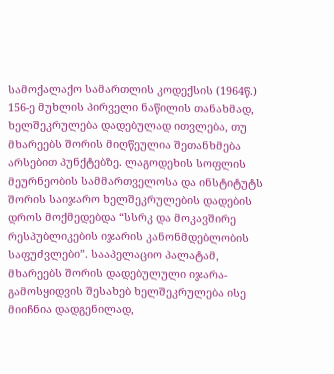სამოქალაქო სამართლის კოდექსის (1964წ.) 156-ე მუხლის პირველი ნაწილის თანახმად, ხელშეკრულება დადებულად ითვლება, თუ მხარეებს შორის მიღწეულია შეთანხმება არსებით პუნქტებზე. ლაგოდეხის სოფლის მეურნეობის სამმართველოსა და ინსტიტუტს შორის საიჯარო ხელშეკრულების დადების დროს მოქმედებდა “სსრკ და მოკავშირე რესპუბლიკების იჯარის კანონმდებლობის საფუძვლები”. სააპელაციო პალატამ, მხარეებს შორის დადებულული იჯარა-გამოსყიდვის შესახებ ხელშეკრულება ისე მიიჩნია დადგენილად,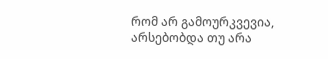რომ არ გამოურკვევია, არსებობდა თუ არა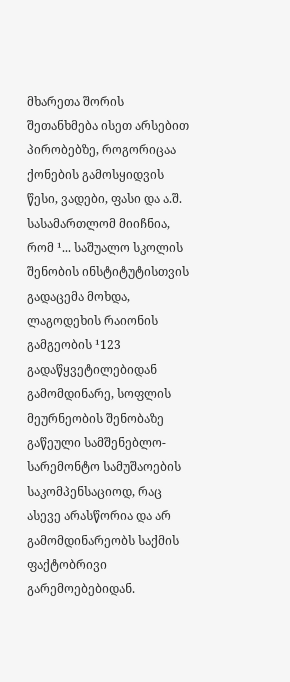მხარეთა შორის შეთანხმება ისეთ არსებით პირობებზე, როგორიცაა ქონების გამოსყიდვის წესი, ვადები, ფასი და ა.შ. სასამართლომ მიიჩნია, რომ ¹... საშუალო სკოლის შენობის ინსტიტუტისთვის გადაცემა მოხდა, ლაგოდეხის რაიონის გამგეობის ¹123 გადაწყვეტილებიდან გამომდინარე, სოფლის მეურნეობის შენობაზე გაწეული სამშენებლო-სარემონტო სამუშაოების საკომპენსაციოდ, რაც ასევე არასწორია და არ გამომდინარეობს საქმის ფაქტობრივი გარემოებებიდან.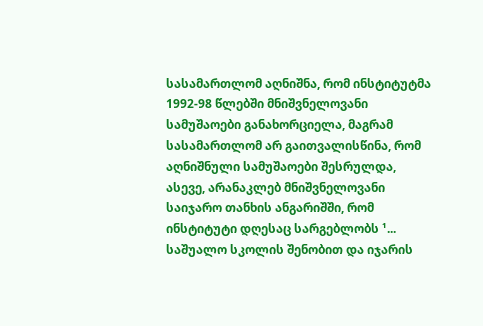სასამართლომ აღნიშნა, რომ ინსტიტუტმა 1992-98 წლებში მნიშვნელოვანი სამუშაოები განახორციელა, მაგრამ სასამართლომ არ გაითვალისწინა, რომ აღნიშნული სამუშაოები შესრულდა, ასევე, არანაკლებ მნიშვნელოვანი საიჯარო თანხის ანგარიშში, რომ ინსტიტუტი დღესაც სარგებლობს ¹... საშუალო სკოლის შენობით და იჯარის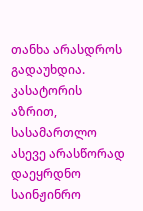თანხა არასდროს გადაუხდია. კასატორის აზრით, სასამართლო ასევე არასწორად დაეყრდნო საინჟინრო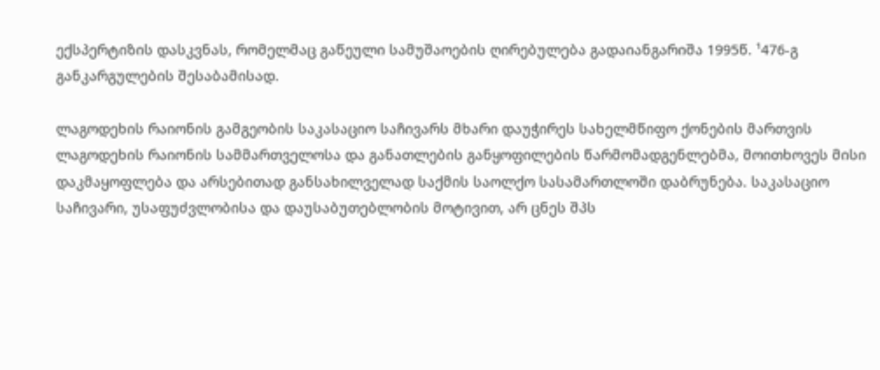ექსპერტიზის დასკვნას, რომელმაც გაწეული სამუშაოების ღირებულება გადაიანგარიშა 1995წ. ¹476-გ განკარგულების შესაბამისად.

ლაგოდეხის რაიონის გამგეობის საკასაციო საჩივარს მხარი დაუჭირეს სახელმწიფო ქონების მართვის ლაგოდეხის რაიონის სამმართველოსა და განათლების განყოფილების წარმომადგენლებმა, მოითხოვეს მისი დაკმაყოფლება და არსებითად განსახილველად საქმის საოლქო სასამართლოში დაბრუნება. საკასაციო საჩივარი, უსაფუძვლობისა და დაუსაბუთებლობის მოტივით, არ ცნეს შპს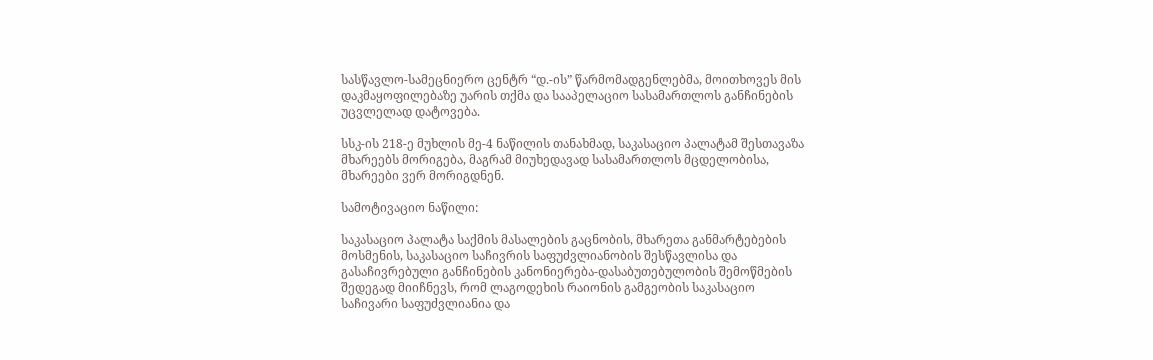სასწავლო-სამეცნიერო ცენტრ “დ.-ის” წარმომადგენლებმა, მოითხოვეს მის დაკმაყოფილებაზე უარის თქმა და სააპელაციო სასამართლოს განჩინების უცვლელად დატოვება.

სსკ-ის 218-ე მუხლის მე-4 ნაწილის თანახმად, საკასაციო პალატამ შესთავაზა მხარეებს მორიგება, მაგრამ მიუხედავად სასამართლოს მცდელობისა, მხარეები ვერ მორიგდნენ.

სამოტივაციო ნაწილი:

საკასაციო პალატა საქმის მასალების გაცნობის, მხარეთა განმარტებების მოსმენის, საკასაციო საჩივრის საფუძვლიანობის შესწავლისა და გასაჩივრებული განჩინების კანონიერება-დასაბუთებულობის შემოწმების შედეგად მიიჩნევს, რომ ლაგოდეხის რაიონის გამგეობის საკასაციო საჩივარი საფუძვლიანია და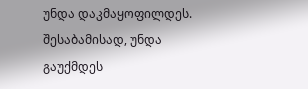უნდა დაკმაყოფილდეს. შესაბამისად, უნდა გაუქმდეს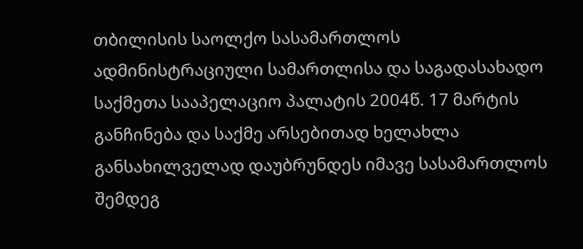თბილისის საოლქო სასამართლოს ადმინისტრაციული სამართლისა და საგადასახადო საქმეთა სააპელაციო პალატის 2004წ. 17 მარტის განჩინება და საქმე არსებითად ხელახლა განსახილველად დაუბრუნდეს იმავე სასამართლოს შემდეგ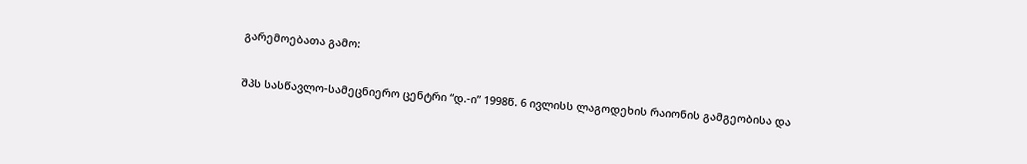გარემოებათა გამო:

შპს სასწავლო-სამეცნიერო ცენტრი “დ.-ი” 1998წ. 6 ივლისს ლაგოდეხის რაიონის გამგეობისა და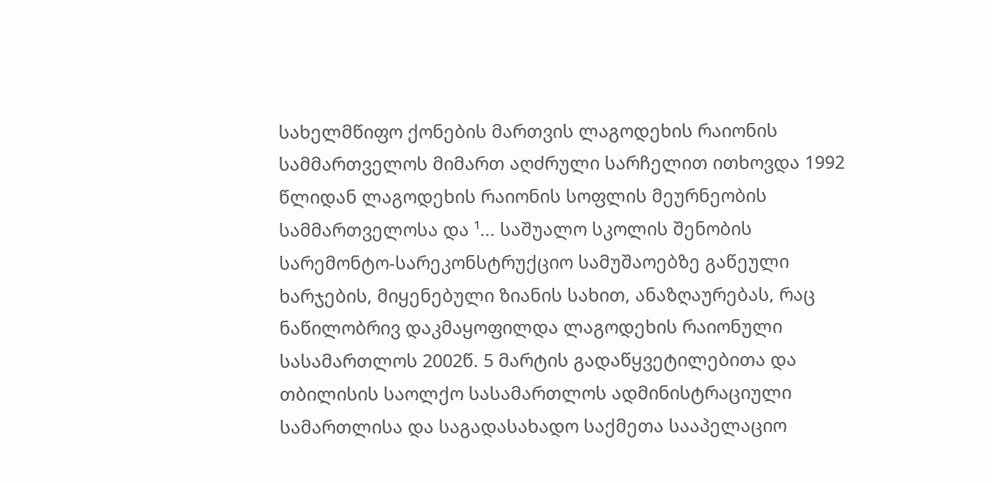სახელმწიფო ქონების მართვის ლაგოდეხის რაიონის სამმართველოს მიმართ აღძრული სარჩელით ითხოვდა 1992 წლიდან ლაგოდეხის რაიონის სოფლის მეურნეობის სამმართველოსა და ¹... საშუალო სკოლის შენობის სარემონტო-სარეკონსტრუქციო სამუშაოებზე გაწეული ხარჯების, მიყენებული ზიანის სახით, ანაზღაურებას, რაც ნაწილობრივ დაკმაყოფილდა ლაგოდეხის რაიონული სასამართლოს 2002წ. 5 მარტის გადაწყვეტილებითა და თბილისის საოლქო სასამართლოს ადმინისტრაციული სამართლისა და საგადასახადო საქმეთა სააპელაციო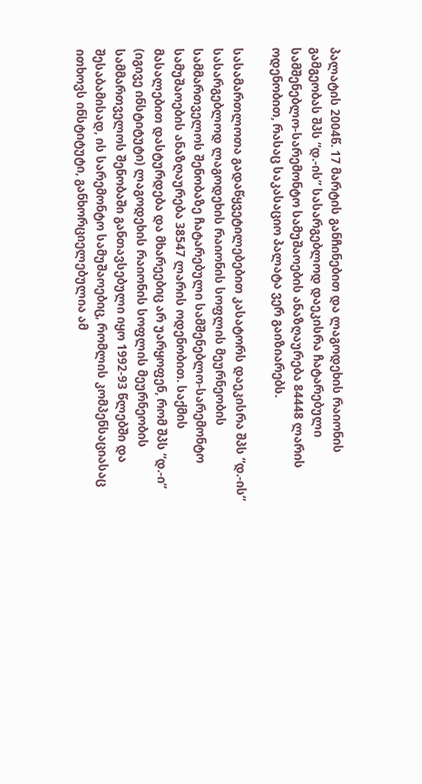პალატის 2004წ. 17 მარტის განჩინებით და ლაგოდეხის რაიონის გამგეობას შპს “დ.-ის” სასარგებლოდ დაეკისრა ჩატარებული სამშენებლო-სარემონტო სამუშაოების ანაზღაურება 84448 ლარის ოდენობით, რასაც საკასაციო პალატა ვერ გაიზიარებს.

სასამართლოთა გადაწყვეტილებებით კასატორს დაეკისრა შპს “დ.-ის” სასარგებლოდ ლაგოდეხის რაიონის სოფლის მეურნეობის სამმართველოს შენობაზე ჩატარებული სამშენებლო-სარემონტო სამუშაოების ანაზღაურება 38547 ლარის ოდენობით. საქმის მასალებით დასტურდება და მხარეებიც არ უარყოფენ, რომ შპს “დ.-ი” (იგივე ინსტიტუტი) ლაგოდეხის რაიონის სოფლის მეურნეობის სამმართველოს შენობაში განთავსებული იყო 1992-93 წლებში და შესაბამისად, ის სარემონტო სამუშაოებიც, რომლის კომპენსაციასაც ითხოვს ინსტიტუტი, განხორციელებულია ამ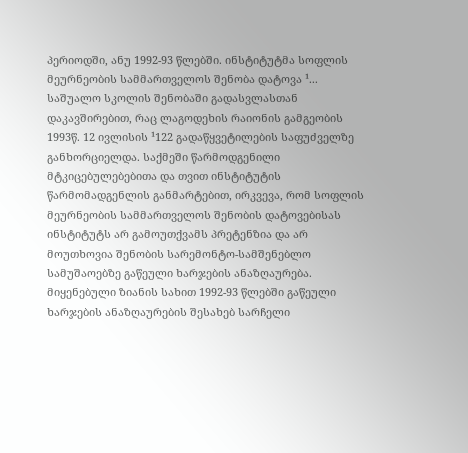პერიოდში, ანუ 1992-93 წლებში. ინსტიტუტმა სოფლის მეურნეობის სამმართველოს შენობა დატოვა ¹... საშუალო სკოლის შენობაში გადასვლასთან დაკავშირებით, რაც ლაგოდეხის რაიონის გამგეობის 1993წ. 12 ივლისის ¹122 გადაწყვეტილების საფუძველზე განხორციელდა. საქმეში წარმოდგენილი მტკიცებულებებითა და თვით ინსტიტუტის წარმომადგენლის განმარტებით, ირკვევა, რომ სოფლის მეურნეობის სამმართველოს შენობის დატოვებისას ინსტიტუტს არ გამოუთქვამს პრეტენზია და არ მოუთხოვია შენობის სარემონტო-სამშენებლო სამუშაოებზე გაწეული ხარჯების ანაზღაურება. მიყენებული ზიანის სახით 1992-93 წლებში გაწეული ხარჯების ანაზღაურების შესახებ სარჩელი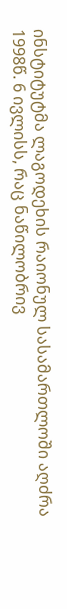ინსტიტუტმა ლაგოდეხის რაიონულ სასამართლოში აღძრა 1998წ. 6 ივლისს, რაც ნაწილობრივ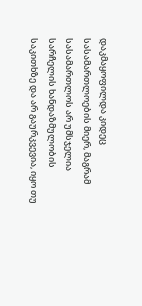დაკმაყოფილდა კიდეც სასამართლოების მიერ, მაგრამ სასამართლოს არ უმსჯელია სარჩელის ხანდაზმულობის საკითხზე და არ გაურკვევია, იყო თუ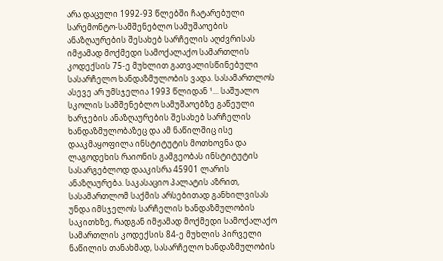არა დაცული 1992-93 წლებში ჩატარებული სარემონტო-სამშენებლო სამუშაოების ანაზღაურების შესახებ სარჩელის აღძვრისას იმჟამად მოქმედი სამოქალაქო სამართლის კოდექსის 75-ე მუხლით გათვალისწინებული სასარჩელო ხანდაზმულობის ვადა. სასამართლოს ასევე არ უმსჯელია 1993 წლიდან ¹... საშუალო სკოლის სამშენებლო სამუშაოებზე გაწეული ხარჯების ანაზღაურების შესახებ სარჩელის ხანდაზმულობაზეც და ამ ნაწილშიც ისე დააკმაყოფილა ინსტიტუტის მოთხოვნა და ლაგოდეხის რაიონის გამგეობას ინსტიტუტის სასარგებლოდ დააკისრა 45901 ლარის ანაზღაურება. საკასაციო პალატის აზრით, სასამართლომ საქმის არსებითად განხილვისას უნდა იმსჯელოს სარჩელის ხანდაზმულობის საკითხზე, რადგან იმჟამად მოქმედი სამოქალაქო სამართლის კოდექსის 84-ე მუხლის პირველი ნაწილის თანახმად, სასარჩელო ხანდაზმულობის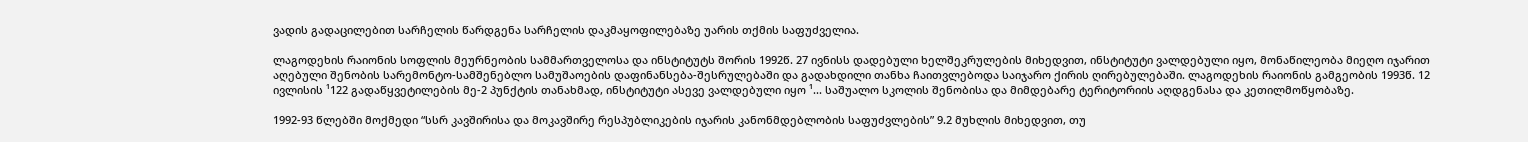ვადის გადაცილებით სარჩელის წარდგენა სარჩელის დაკმაყოფილებაზე უარის თქმის საფუძველია.

ლაგოდეხის რაიონის სოფლის მეურნეობის სამმართველოსა და ინსტიტუტს შორის 1992წ. 27 ივნისს დადებული ხელშეკრულების მიხედვით, ინსტიტუტი ვალდებული იყო, მონაწილეობა მიეღო იჯარით აღებული შენობის სარემონტო-სამშენებლო სამუშაოების დაფინანსება-შესრულებაში და გადახდილი თანხა ჩაითვლებოდა საიჯარო ქირის ღირებულებაში. ლაგოდეხის რაიონის გამგეობის 1993წ. 12 ივლისის ¹122 გადაწყვეტილების მე-2 პუნქტის თანახმად, ინსტიტუტი ასევე ვალდებული იყო ¹... საშუალო სკოლის შენობისა და მიმდებარე ტერიტორიის აღდგენასა და კეთილმოწყობაზე.

1992-93 წლებში მოქმედი “სსრ კავშირისა და მოკავშირე რესპუბლიკების იჯარის კანონმდებლობის საფუძვლების” 9.2 მუხლის მიხედვით, თუ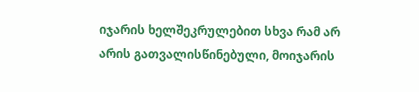იჯარის ხელშეკრულებით სხვა რამ არ არის გათვალისწინებული, მოიჯარის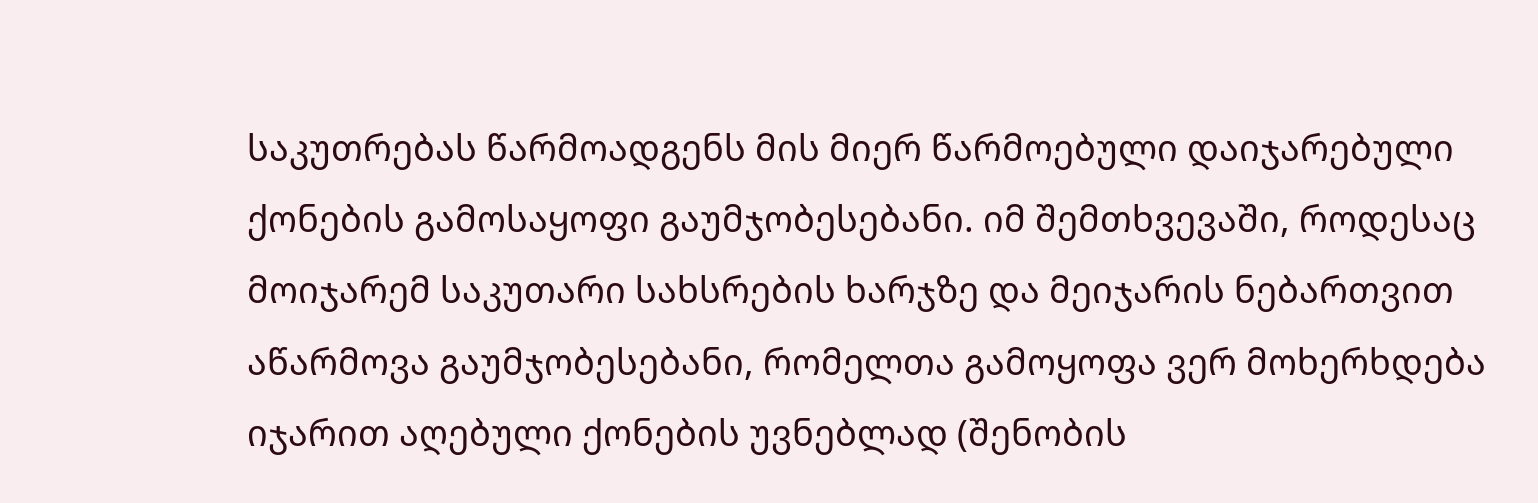საკუთრებას წარმოადგენს მის მიერ წარმოებული დაიჯარებული ქონების გამოსაყოფი გაუმჯობესებანი. იმ შემთხვევაში, როდესაც მოიჯარემ საკუთარი სახსრების ხარჯზე და მეიჯარის ნებართვით აწარმოვა გაუმჯობესებანი, რომელთა გამოყოფა ვერ მოხერხდება იჯარით აღებული ქონების უვნებლად (შენობის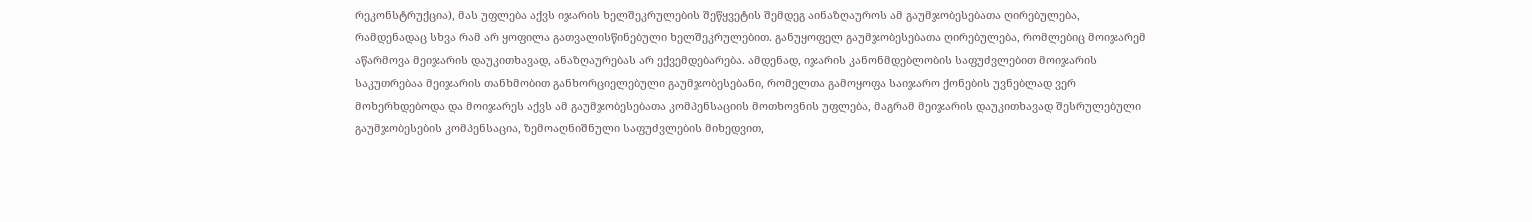რეკონსტრუქცია), მას უფლება აქვს იჯარის ხელშეკრულების შეწყვეტის შემდეგ აინაზღაუროს ამ გაუმჯობესებათა ღირებულება, რამდენადაც სხვა რამ არ ყოფილა გათვალისწინებული ხელშეკრულებით. განუყოფელ გაუმჯობესებათა ღირებულება, რომლებიც მოიჯარემ აწარმოვა მეიჯარის დაუკითხავად, ანაზღაურებას არ ექვემდებარება. ამდენად, იჯარის კანონმდებლობის საფუძვლებით მოიჯარის საკუთრებაა მეიჯარის თანხმობით განხორციელებული გაუმჯობესებანი, რომელთა გამოყოფა საიჯარო ქონების უვნებლად ვერ მოხერხდებოდა და მოიჯარეს აქვს ამ გაუმჯობესებათა კომპენსაციის მოთხოვნის უფლება, მაგრამ მეიჯარის დაუკითხავად შესრულებული გაუმჯობესების კომპენსაცია, ზემოაღნიშნული საფუძვლების მიხედვით,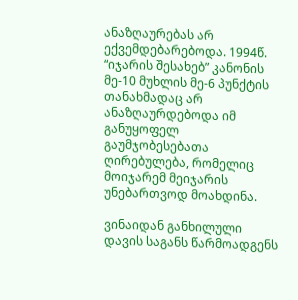ანაზღაურებას არ ექვემდებარებოდა. 1994წ. “იჯარის შესახებ” კანონის მე-10 მუხლის მე-6 პუნქტის თანახმადაც არ ანაზღაურდებოდა იმ განუყოფელ გაუმჯობესებათა ღირებულება, რომელიც მოიჯარემ მეიჯარის უნებართვოდ მოახდინა.

ვინაიდან განხილული დავის საგანს წარმოადგენს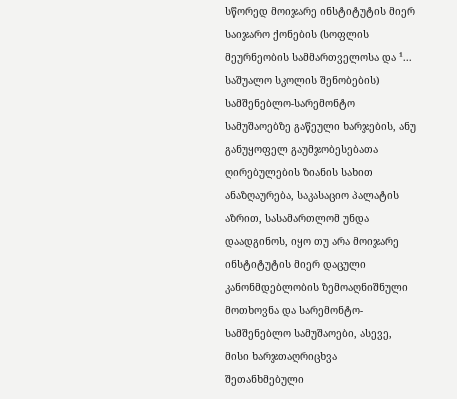სწორედ მოიჯარე ინსტიტუტის მიერ საიჯარო ქონების (სოფლის მეურნეობის სამმართველოსა და ¹... საშუალო სკოლის შენობების) სამშენებლო-სარემონტო სამუშაოებზე გაწეული ხარჯების, ანუ განუყოფელ გაუმჯობესებათა ღირებულების ზიანის სახით ანაზღაურება, საკასაციო პალატის აზრით, სასამართლომ უნდა დაადგინოს, იყო თუ არა მოიჯარე ინსტიტუტის მიერ დაცული კანონმდებლობის ზემოაღნიშნული მოთხოვნა და სარემონტო-სამშენებლო სამუშაოები, ასევე, მისი ხარჯთაღრიცხვა შეთანხმებული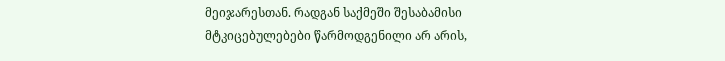მეიჯარესთან. რადგან საქმეში შესაბამისი მტკიცებულებები წარმოდგენილი არ არის,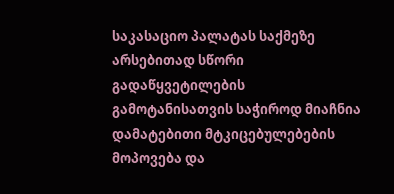საკასაციო პალატას საქმეზე არსებითად სწორი გადაწყვეტილების გამოტანისათვის საჭიროდ მიაჩნია დამატებითი მტკიცებულებების მოპოვება და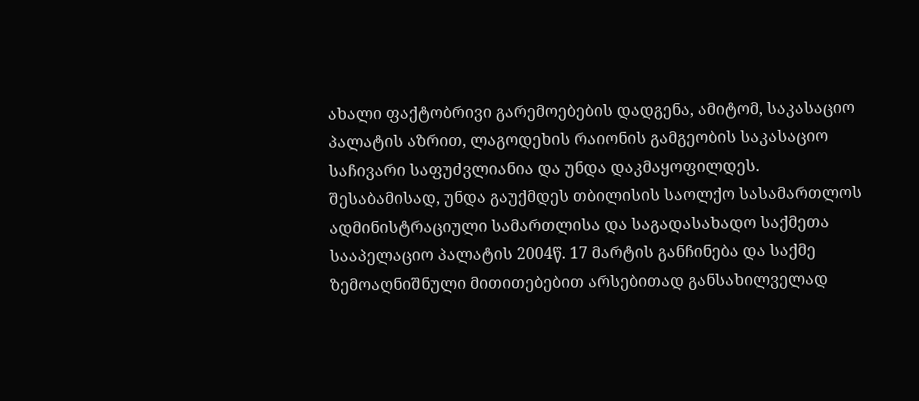ახალი ფაქტობრივი გარემოებების დადგენა, ამიტომ, საკასაციო პალატის აზრით, ლაგოდეხის რაიონის გამგეობის საკასაციო საჩივარი საფუძვლიანია და უნდა დაკმაყოფილდეს. შესაბამისად, უნდა გაუქმდეს თბილისის საოლქო სასამართლოს ადმინისტრაციული სამართლისა და საგადასახადო საქმეთა სააპელაციო პალატის 2004წ. 17 მარტის განჩინება და საქმე ზემოაღნიშნული მითითებებით არსებითად განსახილველად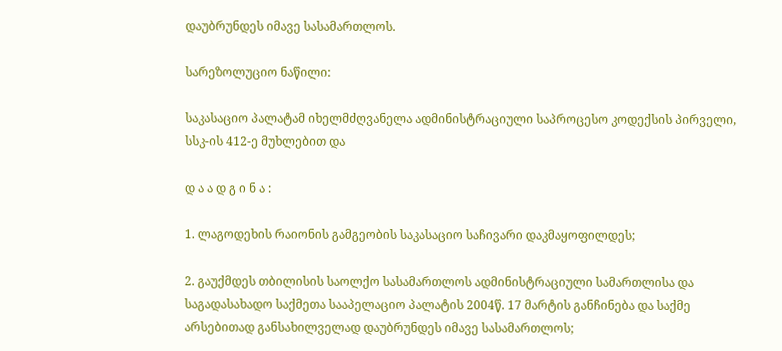დაუბრუნდეს იმავე სასამართლოს.

სარეზოლუციო ნაწილი:

საკასაციო პალატამ იხელმძღვანელა ადმინისტრაციული საპროცესო კოდექსის პირველი, სსკ-ის 412-ე მუხლებით და

დ ა ა დ გ ი ნ ა :

1. ლაგოდეხის რაიონის გამგეობის საკასაციო საჩივარი დაკმაყოფილდეს;

2. გაუქმდეს თბილისის საოლქო სასამართლოს ადმინისტრაციული სამართლისა და საგადასახადო საქმეთა სააპელაციო პალატის 2004წ. 17 მარტის განჩინება და საქმე არსებითად განსახილველად დაუბრუნდეს იმავე სასამართლოს;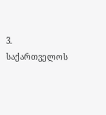3. საქართველოს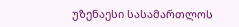უზენაესი სასამართლოს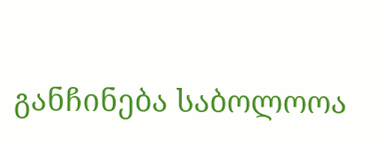განჩინება საბოლოოა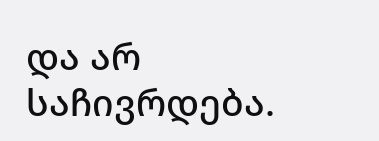და არ საჩივრდება.